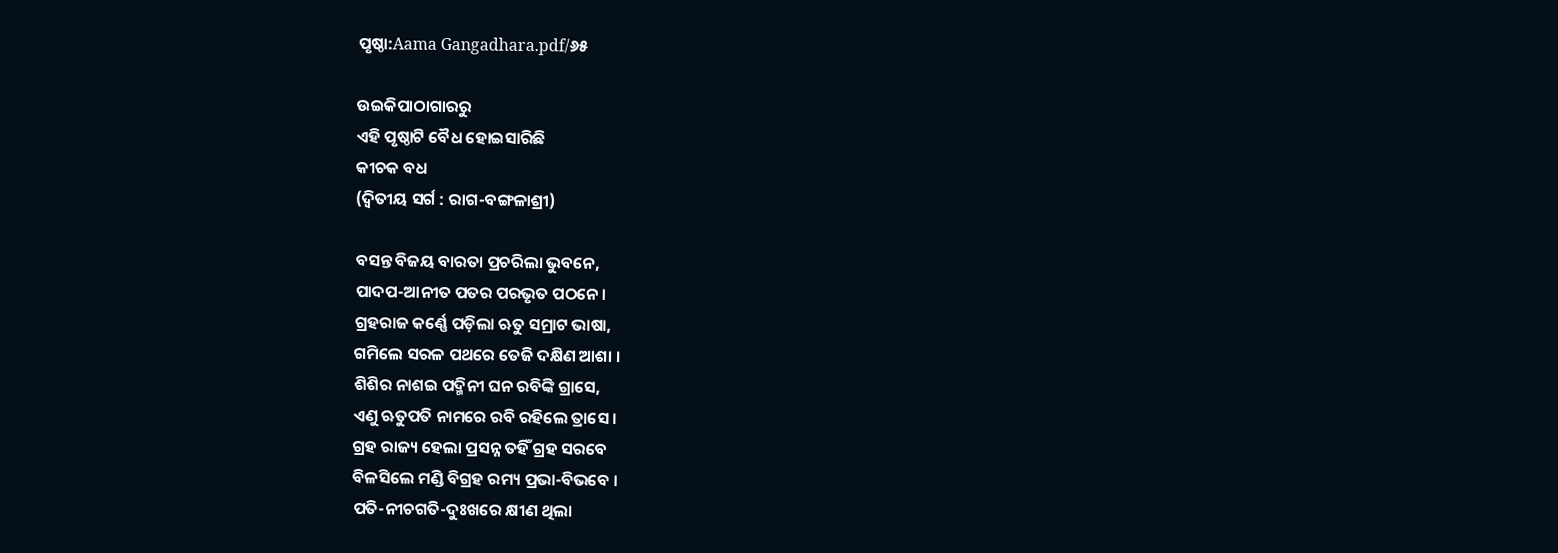ପୃଷ୍ଠା:Aama Gangadhara.pdf/୬୫

ଉଇକିପାଠାଗାର‌ରୁ
ଏହି ପୃଷ୍ଠାଟି ବୈଧ ହୋଇସାରିଛି
କୀଚକ ବଧ
(ଦ୍ୱିତୀୟ ସର୍ଗ : ରାଗ-ବଙ୍ଗଳାଶ୍ରୀ)

ବସନ୍ତ ବିଜୟ ବାରତା ପ୍ରଚରିଲା ଭୁବନେ,
ପାଦପ-ଆନୀତ ପତର ପରଭୃତ ପଠନେ ।
ଗ୍ରହରାଜ କର୍ଣ୍ଣେ ପଡ଼ିଲା ଋତୁ ସମ୍ରାଟ ଭାଷା,
ଗମିଲେ ସରଳ ପଥରେ ତେଜି ଦକ୍ଷିଣ ଆଶା ।
ଶିଶିର ନାଶଇ ପଦ୍ମିନୀ ଘନ ରବିଙ୍କି ଗ୍ରାସେ,
ଏଣୁ ଋତୁପତି ନାମରେ ରବି ରହିଲେ ତ୍ରାସେ ।
ଗ୍ରହ ରାଜ୍ୟ ହେଲା ପ୍ରସନ୍ନ ତହିଁ ଗ୍ରହ ସରବେ
ବିଳସିଲେ ମଣ୍ଡି ବିଗ୍ରହ ରମ୍ୟ ପ୍ରଭା-ବିଭବେ ।
ପତି-ନୀଚଗତି-ଦୁଃଖରେ କ୍ଷୀଣ ଥିଲା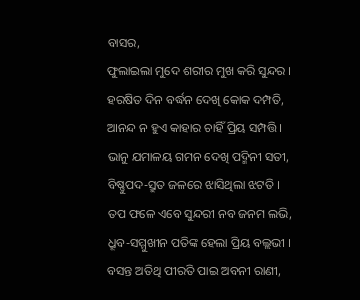ବାସର,
ଫୁଲାଇଲା ମୁଦେ ଶରୀର ମୁଖ କରି ସୁନ୍ଦର ।
ହରଷିତ ଦିନ ବର୍ଦ୍ଧନ ଦେଖି କୋକ ଦମ୍ପତି,
ଆନନ୍ଦ ନ ହୁଏ କାହାର ଚାହିଁ ପ୍ରିୟ ସମ୍ପତ୍ତି ।
ଭାନୁ ଯମାଳୟ ଗମନ ଦେଖି ପଦ୍ମିନୀ ସତୀ,
ବିଷ୍ଣୁପଦ-ସ୍ରୁତ ଜଳରେ ଝାସିଥିଲା ଝଟତି ।
ତପ ଫଳେ ଏବେ ସୁନ୍ଦରୀ ନବ ଜନମ ଲଭି,
ଧ୍ରୂବ-ସମ୍ମୁଖୀନ ପତିଙ୍କ ହେଲା ପ୍ରିୟ ବଲ୍ଲଭୀ ।
ବସନ୍ତ ଅତିଥି ପୀରତି ପାଇ ଅବନୀ ରାଣୀ,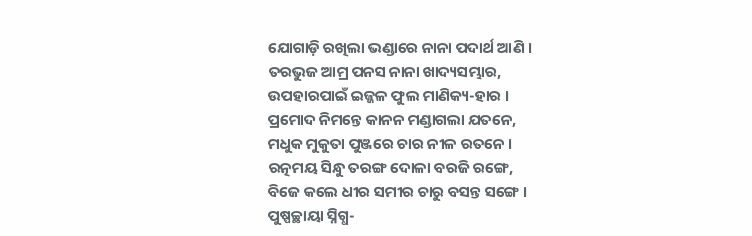ଯୋଗାଡ଼ି ରଖିଲା ଭଣ୍ଡାରେ ନାନା ପଦାର୍ଥ ଆଣି ।
ତରଭୁଜ ଆମ୍ର ପନସ ନାନା ଖାଦ୍ୟସମ୍ଭାର,
ଉପହାରପାଇଁ ଇଜ୍ଜଳ ଫୁଲ ମାଣିକ୍ୟ-ହାର ।
ପ୍ରମୋଦ ନିମନ୍ତେ କାନନ ମଣ୍ଡାଗଲା ଯତନେ,
ମଧୁକ ମୁକୁତା ପୁଞ୍ଜରେ ଚାର ନୀଳ ରତନେ ।
ରତ୍ନମୟ ସିନ୍ଧୁ ତରଙ୍ଗ ଦୋଳା ବରଜି ରଙ୍ଗେ,
ବିଜେ କଲେ ଧୀର ସମୀର ଚାରୁ ବସନ୍ତ ସଙ୍ଗେ ।
ପୁଷ୍ପଚ୍ଛାୟା ସ୍ନିଗ୍ଧ-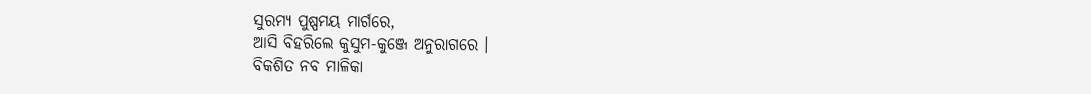ସୁରମ୍ୟ ପୁଷ୍ପମୟ ମାର୍ଗରେ,
ଆସି ବିହରିଲେ କୁସୁମ-କୁଞ୍ଜେ ଅନୁରାଗରେ ।
ବିକଶିତ ନବ ମାଳିକା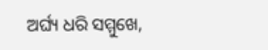ଅର୍ଘ୍ୟ ଧରି ସମ୍ମୁଖେ,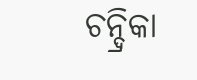ଚନ୍ଦ୍ରିକା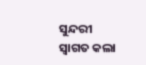ସୁନ୍ଦରୀ ସ୍ୱାଗତ କଲା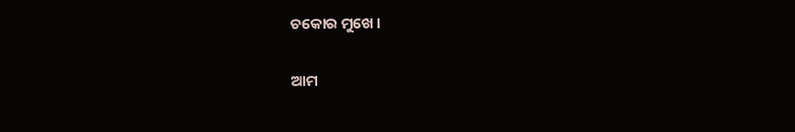ଚକୋର ମୁଖେ ।

ଆମ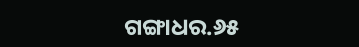ଗଙ୍ଗାଧର.୬୫